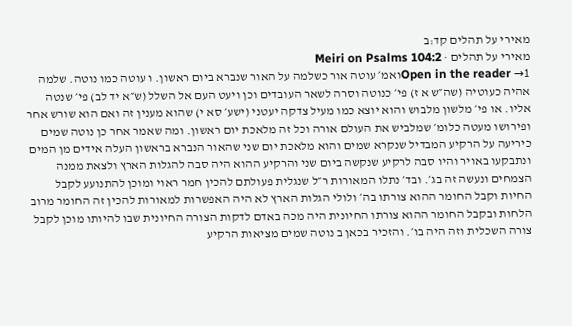מאירי על תהלים קד:ב
מאירי על תהלים · Meiri on Psalms 104:2
Open in the reader →1ואמ׳ עוטה אור כשלמה על האור שנברא ביום ראשון. ו עוטה כמו נוטה. שלמה אהיה כעוטיה (שה״ש א ז) פי׳ כנוטה וסרה לשאר העובדים וכן ויעט העם אל השלל (ש״א יד לב) פי׳ שנטה אליו. או פי׳ מלשון מלבוש והוא יוצא כמו מעיל צדקה יעטני (ישע׳ סא י) שהוא מענין זה ואם הוא שורש אחר ופירושו מעטה כלומ׳ שמלביש את העולם אורה וכל זה מלאכת יום ראשון. ומה שאמר אחר כן נוטה שמים כיריעה על הרקיע המבדיל שנקרא שמים והוא מלאכת יום שני שהאור הנברא בראשון העלה אידים מן המים ונתבקעו באויר והיו סבה לרקיע שנקשה ביום שני והרקיע ההוא היה סבה להגלות הארץ ולצאת ממנה הצמחים ונעשה זה בג׳. ובד׳ נתלו המאורות ר״ל שנגלית פעולתם להכין חמר ראוי ומוכן להתנועע לקבל החיות וקבל החומר ההוא צורתו בה׳ ולולי הגלות הארץ לא היה האפשרות למאורות להכין זה החומר מרוב הלחות ובקבל החומר ההוא צורתו החיונית היה מכה באדם לדקות הצורה החיונית שבו להיותו מוכן לקבל צורה השכלית וזה היה בו׳. והזכיר בכאן ב נוטה שמים מציאות הרקיע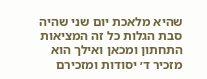שהיא מלאכת יום שני שהיה סבת הגלות כל זה המציאות התחתון ומכאן ואילך הוא מזכיר ד׳ יסודות ומזכירם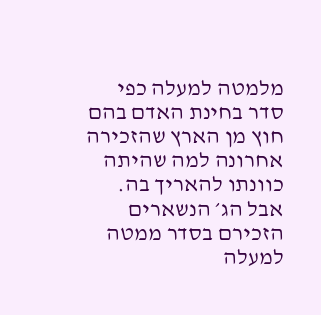מלמטה למעלה כפי סדר בחינת האדם בהם חוץ מן הארץ שהזכירה אחרונה למה שהיתה כוונתו להאריך בה. אבל הג׳ הנשארים הזכירם בסדר ממטה למעלה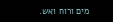מים ורוח ואש.